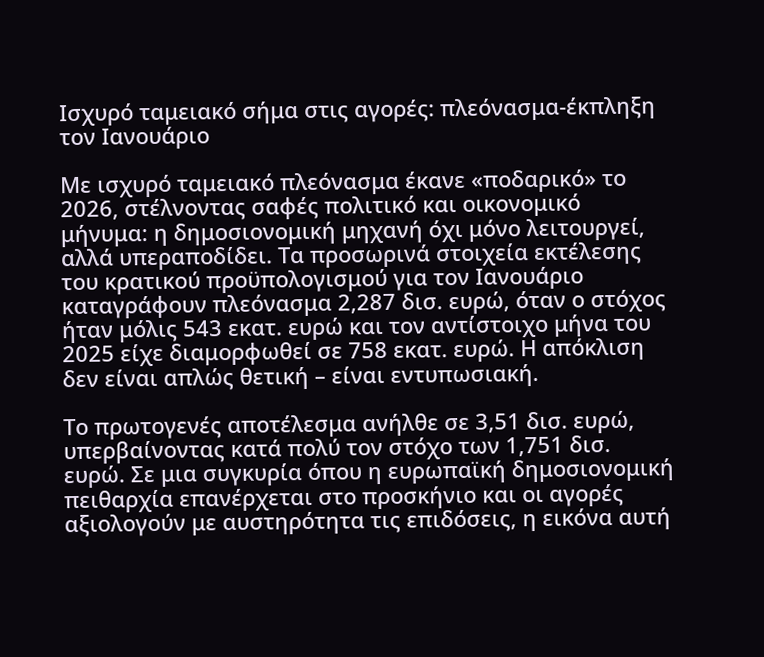Ισχυρό ταμειακό σήμα στις αγορές: πλεόνασμα-έκπληξη τον Ιανουάριο

Με ισχυρό ταμειακό πλεόνασμα έκανε «ποδαρικό» το 2026, στέλνοντας σαφές πολιτικό και οικονομικό μήνυμα: η δημοσιονομική μηχανή όχι μόνο λειτουργεί, αλλά υπεραποδίδει. Τα προσωρινά στοιχεία εκτέλεσης του κρατικού προϋπολογισμού για τον Ιανουάριο καταγράφουν πλεόνασμα 2,287 δισ. ευρώ, όταν ο στόχος ήταν μόλις 543 εκατ. ευρώ και τον αντίστοιχο μήνα του 2025 είχε διαμορφωθεί σε 758 εκατ. ευρώ. Η απόκλιση δεν είναι απλώς θετική – είναι εντυπωσιακή.

Το πρωτογενές αποτέλεσμα ανήλθε σε 3,51 δισ. ευρώ, υπερβαίνοντας κατά πολύ τον στόχο των 1,751 δισ. ευρώ. Σε μια συγκυρία όπου η ευρωπαϊκή δημοσιονομική πειθαρχία επανέρχεται στο προσκήνιο και οι αγορές αξιολογούν με αυστηρότητα τις επιδόσεις, η εικόνα αυτή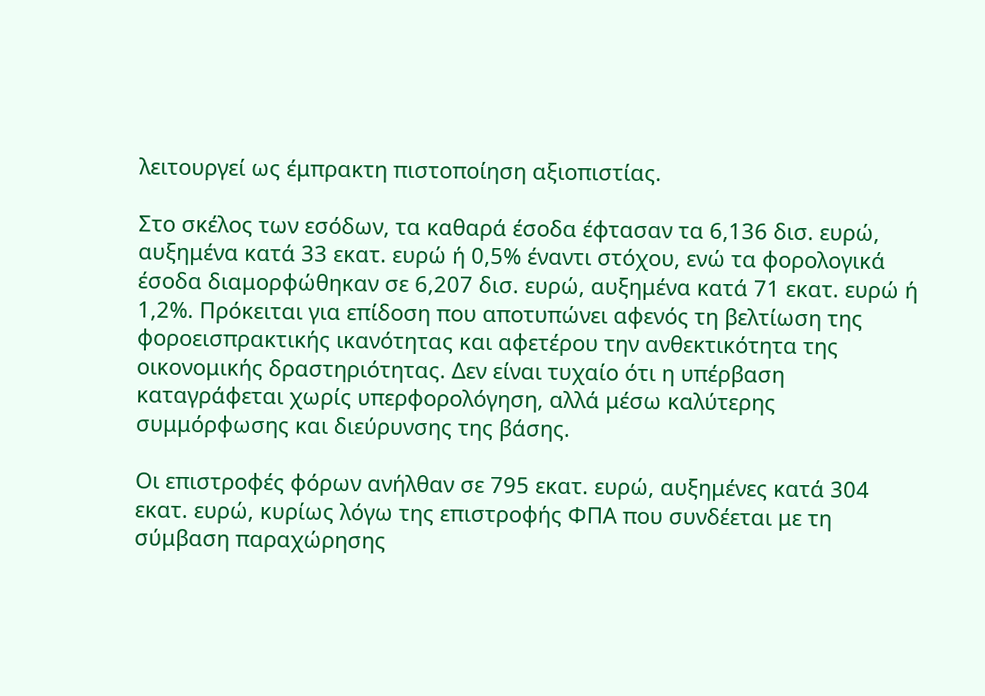λειτουργεί ως έμπρακτη πιστοποίηση αξιοπιστίας.

Στο σκέλος των εσόδων, τα καθαρά έσοδα έφτασαν τα 6,136 δισ. ευρώ, αυξημένα κατά 33 εκατ. ευρώ ή 0,5% έναντι στόχου, ενώ τα φορολογικά έσοδα διαμορφώθηκαν σε 6,207 δισ. ευρώ, αυξημένα κατά 71 εκατ. ευρώ ή 1,2%. Πρόκειται για επίδοση που αποτυπώνει αφενός τη βελτίωση της φοροεισπρακτικής ικανότητας και αφετέρου την ανθεκτικότητα της οικονομικής δραστηριότητας. Δεν είναι τυχαίο ότι η υπέρβαση καταγράφεται χωρίς υπερφορολόγηση, αλλά μέσω καλύτερης συμμόρφωσης και διεύρυνσης της βάσης.

Οι επιστροφές φόρων ανήλθαν σε 795 εκατ. ευρώ, αυξημένες κατά 304 εκατ. ευρώ, κυρίως λόγω της επιστροφής ΦΠΑ που συνδέεται με τη σύμβαση παραχώρησης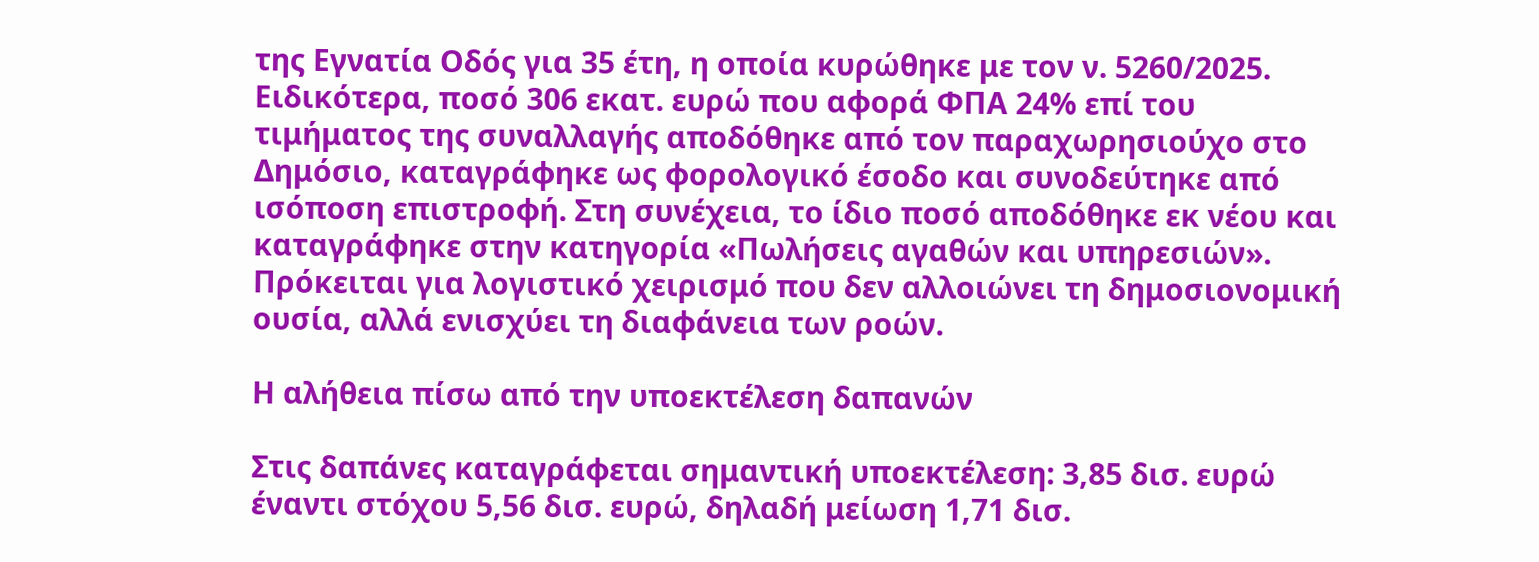της Εγνατία Οδός για 35 έτη, η οποία κυρώθηκε με τον ν. 5260/2025. Ειδικότερα, ποσό 306 εκατ. ευρώ που αφορά ΦΠΑ 24% επί του τιμήματος της συναλλαγής αποδόθηκε από τον παραχωρησιούχο στο Δημόσιο, καταγράφηκε ως φορολογικό έσοδο και συνοδεύτηκε από ισόποση επιστροφή. Στη συνέχεια, το ίδιο ποσό αποδόθηκε εκ νέου και καταγράφηκε στην κατηγορία «Πωλήσεις αγαθών και υπηρεσιών». Πρόκειται για λογιστικό χειρισμό που δεν αλλοιώνει τη δημοσιονομική ουσία, αλλά ενισχύει τη διαφάνεια των ροών.

Η αλήθεια πίσω από την υποεκτέλεση δαπανών

Στις δαπάνες καταγράφεται σημαντική υποεκτέλεση: 3,85 δισ. ευρώ έναντι στόχου 5,56 δισ. ευρώ, δηλαδή μείωση 1,71 δισ.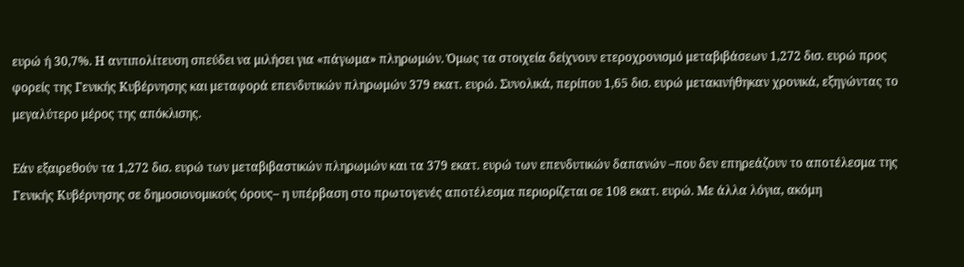ευρώ ή 30,7%. Η αντιπολίτευση σπεύδει να μιλήσει για «πάγωμα» πληρωμών. Όμως τα στοιχεία δείχνουν ετεροχρονισμό μεταβιβάσεων 1,272 δισ. ευρώ προς φορείς της Γενικής Κυβέρνησης και μεταφορά επενδυτικών πληρωμών 379 εκατ. ευρώ. Συνολικά, περίπου 1,65 δισ. ευρώ μετακινήθηκαν χρονικά, εξηγώντας το μεγαλύτερο μέρος της απόκλισης.

Εάν εξαιρεθούν τα 1,272 δισ. ευρώ των μεταβιβαστικών πληρωμών και τα 379 εκατ. ευρώ των επενδυτικών δαπανών –που δεν επηρεάζουν το αποτέλεσμα της Γενικής Κυβέρνησης σε δημοσιονομικούς όρους– η υπέρβαση στο πρωτογενές αποτέλεσμα περιορίζεται σε 108 εκατ. ευρώ. Με άλλα λόγια, ακόμη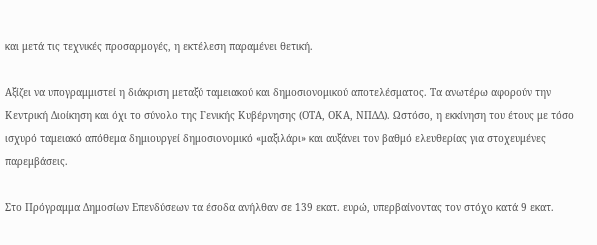και μετά τις τεχνικές προσαρμογές, η εκτέλεση παραμένει θετική.

Αξίζει να υπογραμμιστεί η διάκριση μεταξύ ταμειακού και δημοσιονομικού αποτελέσματος. Τα ανωτέρω αφορούν την Κεντρική Διοίκηση και όχι το σύνολο της Γενικής Κυβέρνησης (ΟΤΑ, ΟΚΑ, ΝΠΔΔ). Ωστόσο, η εκκίνηση του έτους με τόσο ισχυρό ταμειακό απόθεμα δημιουργεί δημοσιονομικό «μαξιλάρι» και αυξάνει τον βαθμό ελευθερίας για στοχευμένες παρεμβάσεις.

Στο Πρόγραμμα Δημοσίων Επενδύσεων τα έσοδα ανήλθαν σε 139 εκατ. ευρώ, υπερβαίνοντας τον στόχο κατά 9 εκατ.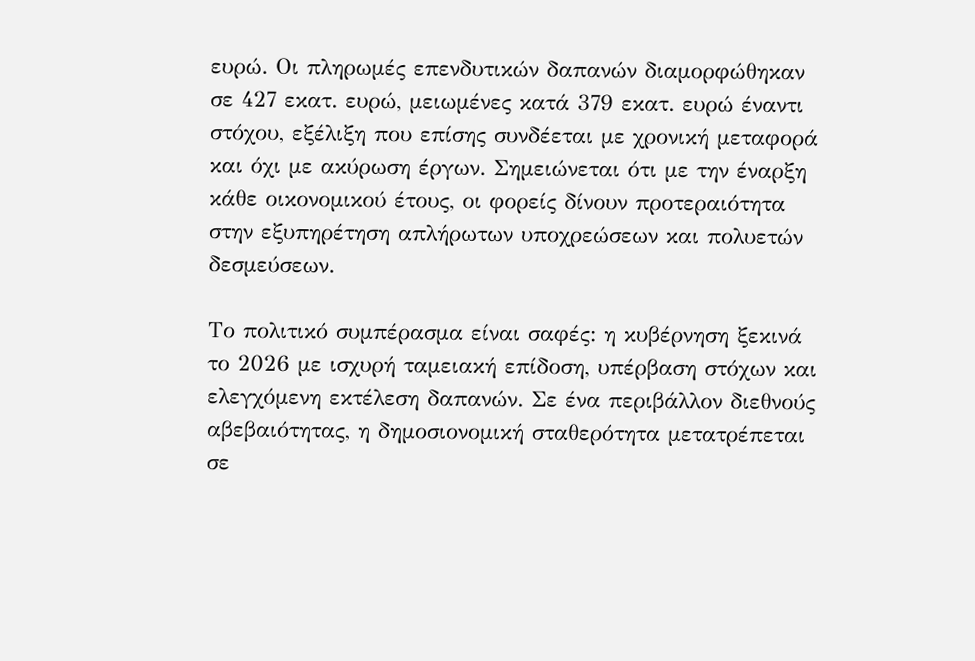ευρώ. Οι πληρωμές επενδυτικών δαπανών διαμορφώθηκαν σε 427 εκατ. ευρώ, μειωμένες κατά 379 εκατ. ευρώ έναντι στόχου, εξέλιξη που επίσης συνδέεται με χρονική μεταφορά και όχι με ακύρωση έργων. Σημειώνεται ότι με την έναρξη κάθε οικονομικού έτους, οι φορείς δίνουν προτεραιότητα στην εξυπηρέτηση απλήρωτων υποχρεώσεων και πολυετών δεσμεύσεων.

Το πολιτικό συμπέρασμα είναι σαφές: η κυβέρνηση ξεκινά το 2026 με ισχυρή ταμειακή επίδοση, υπέρβαση στόχων και ελεγχόμενη εκτέλεση δαπανών. Σε ένα περιβάλλον διεθνούς αβεβαιότητας, η δημοσιονομική σταθερότητα μετατρέπεται σε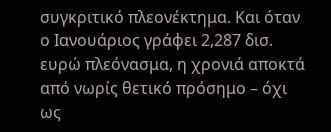συγκριτικό πλεονέκτημα. Και όταν ο Ιανουάριος γράφει 2,287 δισ. ευρώ πλεόνασμα, η χρονιά αποκτά από νωρίς θετικό πρόσημο – όχι ως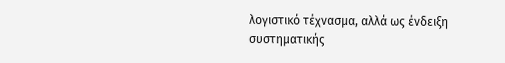λογιστικό τέχνασμα, αλλά ως ένδειξη συστηματικής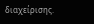διαχείρισης.